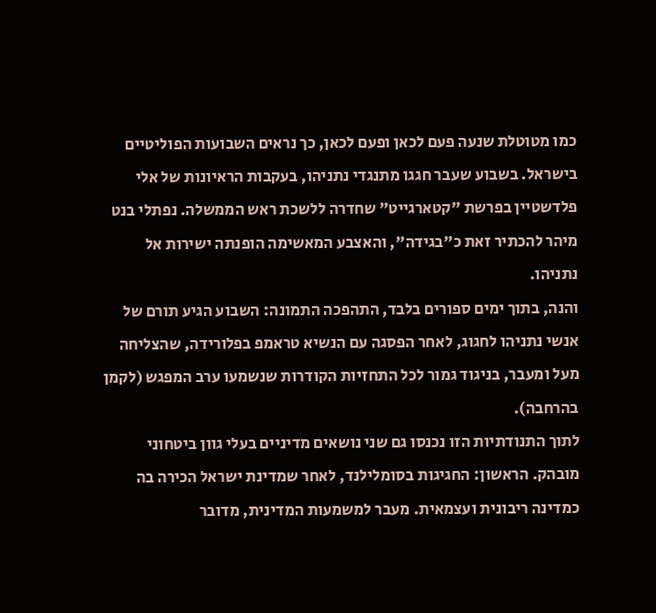כמו מטוטלת שנעה פעם לכאן ופעם לכאן, כך נראים השבועות הפוליטיים בישראל. בשבוע שעבר חגגו מתנגדי נתניהו, בעקבות הראיונות של אלי פלדשטיין בפרשת "קטארגייט" שחדרה ללשכת ראש הממשלה. נפתלי בנט מיהר להכתיר זאת כ"בגידה", והאצבע המאשימה הופנתה ישירות אל נתניהו.
והנה, בתוך ימים ספורים בלבד, התהפכה התמונה: השבוע הגיע תורם של אנשי נתניהו לחגוג, לאחר הפסגה עם הנשיא טראמפ בפלורידה, שהצליחה מעל ומעבר, בניגוד גמור לכל התחזיות הקודרות שנשמעו ערב המפגש (לקמן בהרחבה).
לתוך התנודתיות הזו נכנסו גם שני נושאים מדיניים בעלי גוון ביטחוני מובהק. הראשון: החגיגות בסומלילנד, לאחר שמדינת ישראל הכירה בה כמדינה ריבונית ועצמאית. מעבר למשמעות המדינית, מדובר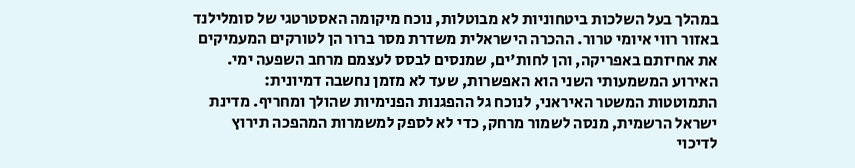במהלך בעל השלכות ביטחוניות לא מבוטלות, נוכח מיקומה האסטרטגי של סומלילנד באזור רווי איומי טרור. ההכרה הישראלית משדרת מסר ברור הן לטורקים המעמיקים את אחיזתם באפריקה, והן לחות'ים, שמנסים לבסס לעצמם מרחב השפעה ימי.
האירוע המשמעותי השני הוא האפשרות, שעד לא מזמן נחשבה דמיונית: התמוטטות המשטר האיראני, לנוכח גל ההפגנות הפנימיות שהולך ומחריף. מדינת ישראל הרשמית, מנסה לשמור מרחק, כדי לא לספק למשמרות המהפכה תירוץ לדיכוי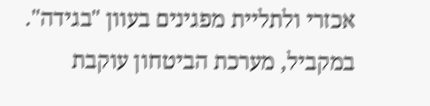אכזרי ולתליית מפגינים בעוון "בגידה". במקביל, מערכת הביטחון עוקבת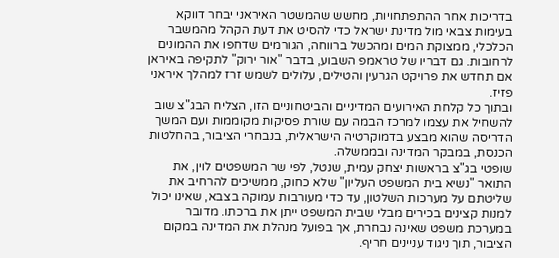בדריכות אחר ההתפתחויות, מחשש שהמשטר האיראני יבחר דווקא בעימות צבאי מול מדינת ישראל כדי להסיט את דעת הקהל מהמשבר הכלכלי, ממצוקת המים ומהכשל ברווחה, הגורמים שדחפו את ההמונים לרחובות. גם דבריו של טראמפ השבוע, בדבר "אור ירוק" לתקיפה באיראן אם תחדש את פרויקט הגרעין והטילים, עלולים לשמש זרז למהלך איראני פזיז.
ובתוך כל קלחת האירועים המדיניים והביטחוניים הזו, הצליח הבג"צ שוב להשחיל את עצמו למרכז הבמה עם שורת פסיקות מקוממות ועם המשך הדריסה שהוא מבצע בדמוקרטיה הישראלית, בנבחרי הציבור, בהחלטות הכנסת, במבקר המדינה ובממשלה.
שופטי בג"צ בראשות יצחק עמית, שנטל, לפי שר המשפטים לוין, את התואר "נשיא בית המשפט העליון" שלא כחוק, ממשיכים להרחיב את שליטתם על מערכות השלטון, עד כדי מעורבות עמוקה בצבא, שאינו יכול למנות קצינים בכירים מבלי שבית המשפט ייתן את ברכתו. מדובר במערכת משפט שאינה נבחרת, אך בפועל מנהלת את המדינה במקום הציבור, תוך ניגוד עניינים חריף.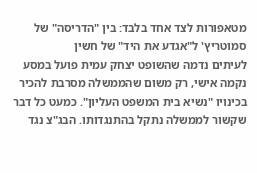מטאפורות לצד אחד בלבד: בין "הדריסה" של סמוטריץ' ל"אגדע את היד" של חשין
לעיתים נדמה שהשופט יצחק עמית פועל במסע נקמה אישי, רק משום שהממשלה מסרבת להכיר בכינויו "נשיא בית המשפט העליון". כמעט כל דבר שקשור לממשלה נתקל בהתנגדותו. הבג"צ נגד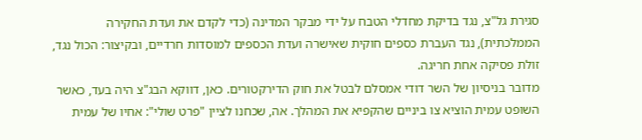סגירת גל"צ, נגד בדיקת מחדלי הטבח על ידי מבקר המדינה (כדי לקדם את ועדת החקירה הממלכתית), נגד העברת כספים חוקית שאישרה ועדת הכספים למוסדות חרדיים, ובקיצור: הכול נגד, זולת פסיקה אחת חריגה.
מדובר בניסיון של השר דודי אמסלם לבטל את חוק הדירקטורים. כאן, דווקא הבג"צ היה בעד, כאשר השופט עמית הוציא צו ביניים שהקפיא את המהלך. אה, שכחנו לציין "פרט שולי": אחיו של עמית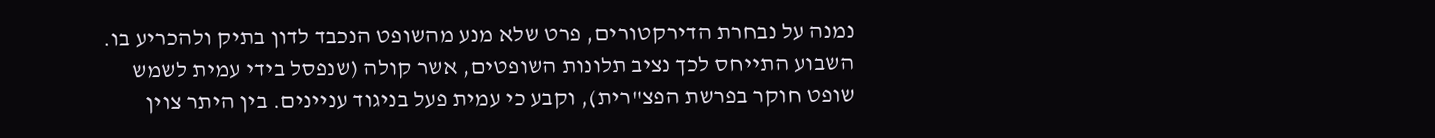נמנה על נבחרת הדירקטורים, פרט שלא מנע מהשופט הנכבד לדון בתיק ולהכריע בו.
השבוע התייחס לכך נציב תלונות השופטים, אשר קולה (שנפסל בידי עמית לשמש שופט חוקר בפרשת הפצ"רית), וקבע כי עמית פעל בניגוד עניינים. בין היתר צוין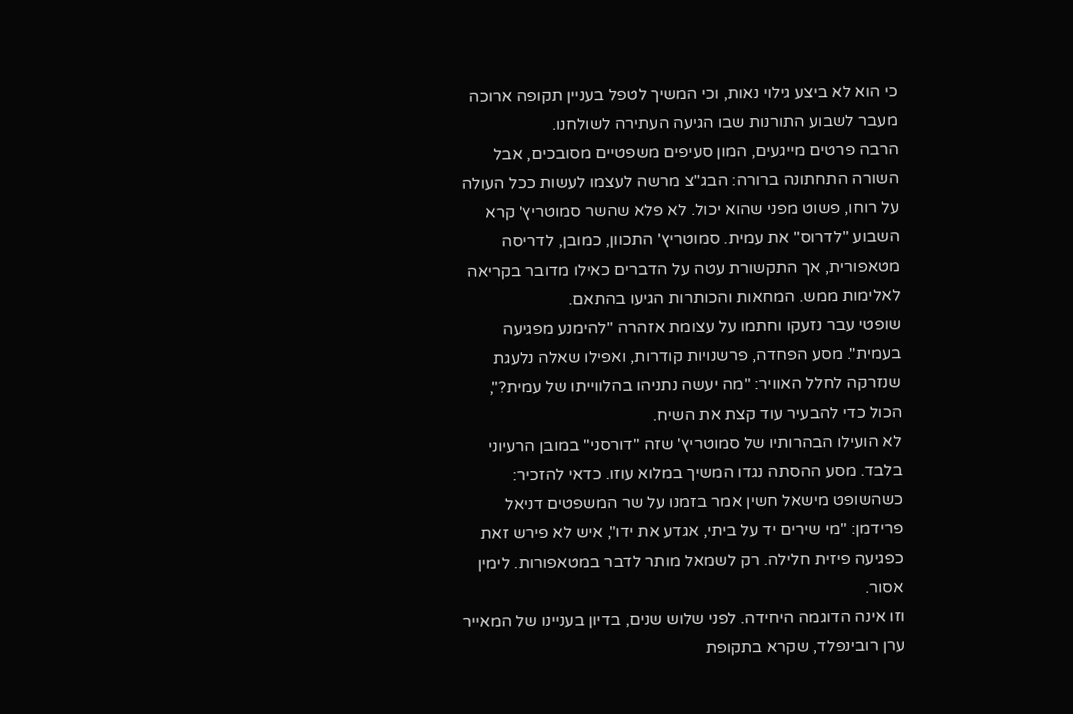כי הוא לא ביצע גילוי נאות, וכי המשיך לטפל בעניין תקופה ארוכה מעבר לשבוע התורנות שבו הגיעה העתירה לשולחנו.
הרבה פרטים מייגעים, המון סעיפים משפטיים מסובכים, אבל השורה התחתונה ברורה: הבג"צ מרשה לעצמו לעשות ככל העולה על רוחו, פשוט מפני שהוא יכול. לא פלא שהשר סמוטריץ' קרא השבוע "לדרוס" את עמית. סמוטריץ' התכוון, כמובן, לדריסה מטאפורית, אך התקשורת עטה על הדברים כאילו מדובר בקריאה לאלימות ממש. המחאות והכותרות הגיעו בהתאם.
שופטי עבר נזעקו וחתמו על עצומת אזהרה "להימנע מפגיעה בעמית". מסע הפחדה, פרשנויות קודרות, ואפילו שאלה נלעגת שנזרקה לחלל האוויר: "מה יעשה נתניהו בהלווייתו של עמית?", הכול כדי להבעיר עוד קצת את השיח.
לא הועילו הבהרותיו של סמוטריץ' שזה "דורסני" במובן הרעיוני בלבד. מסע ההסתה נגדו המשיך במלוא עוזו. כדאי להזכיר: כשהשופט מישאל חשין אמר בזמנו על שר המשפטים דניאל פרידמן: "מי שירים יד על ביתי, אגדע את ידו", איש לא פירש זאת כפגיעה פיזית חלילה. רק לשמאל מותר לדבר במטאפורות. לימין אסור.
וזו אינה הדוגמה היחידה. לפני שלוש שנים, בדיון בעניינו של המאייר ערן רובינפלד, שקרא בתקופת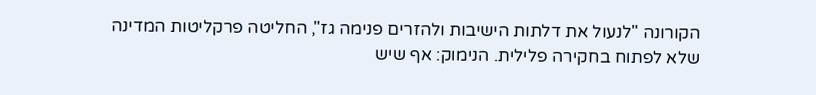הקורונה "לנעול את דלתות הישיבות ולהזרים פנימה גז", החליטה פרקליטות המדינה שלא לפתוח בחקירה פלילית. הנימוק: אף שיש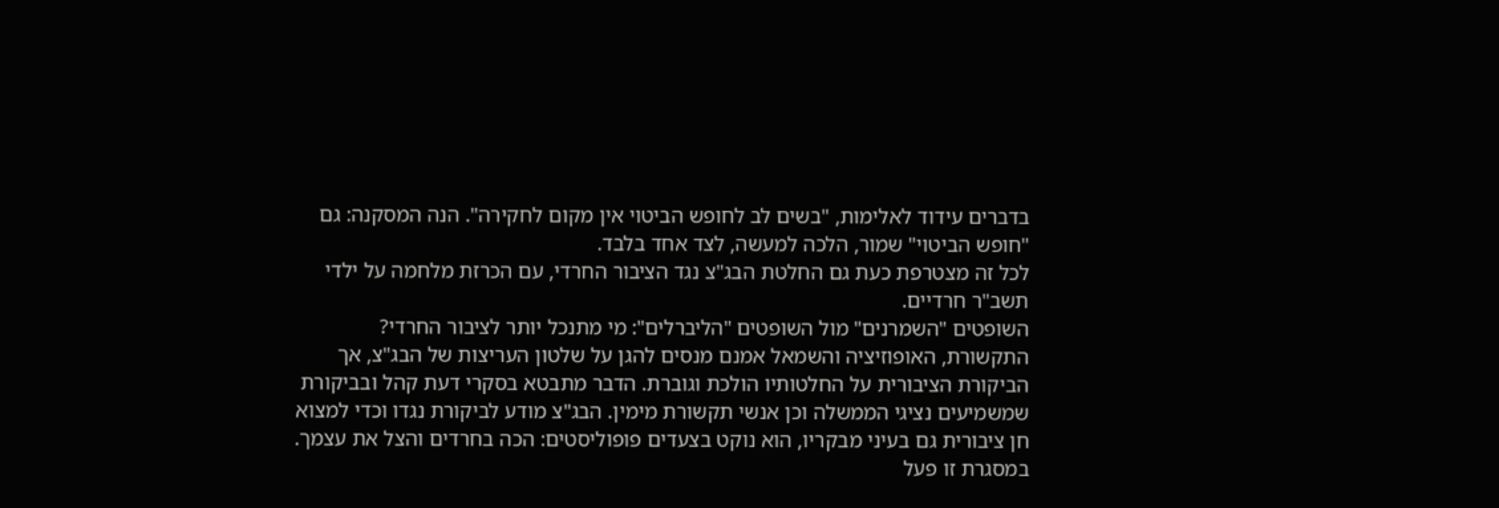בדברים עידוד לאלימות, "בשים לב לחופש הביטוי אין מקום לחקירה". הנה המסקנה: גם "חופש הביטוי" שמור, הלכה למעשה, לצד אחד בלבד.
לכל זה מצטרפת כעת גם החלטת הבג"צ נגד הציבור החרדי, עם הכרזת מלחמה על ילדי תשב"ר חרדיים.
השופטים "השמרנים" מול השופטים "הליברלים": מי מתנכל יותר לציבור החרדי?
התקשורת, האופוזיציה והשמאל אמנם מנסים להגן על שלטון העריצות של הבג"צ, אך הביקורת הציבורית על החלטותיו הולכת וגוברת. הדבר מתבטא בסקרי דעת קהל ובביקורת שמשמיעים נציגי הממשלה וכן אנשי תקשורת מימין. הבג"צ מודע לביקורת נגדו וכדי למצוא חן ציבורית גם בעיני מבקריו, הוא נוקט בצעדים פופוליסטים: הכה בחרדים והצל את עצמך.
במסגרת זו פעל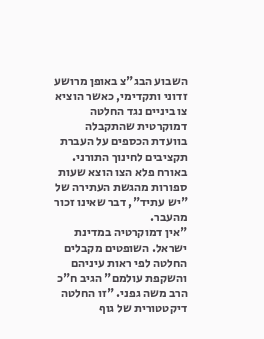השבוע הבג"צ באופן מרושע זדוני ותקדימי, כאשר הוציא צו ביניים נגד החלטה דמוקרטית שהתקבלה בוועדת הכספים על העברת תקציבים לחינוך התורני. באורח פלא הצו הוצא שעות ספורות מהגשת העתירה של "יש עתיד", דבר שאינו זכור מהעבר.
"אין דמוקרטיה במדינת ישראל. השופטים מקבלים החלטה לפי ראות עיניהם והשקפת עולמם" הגיב ח"כ הרב משה גפני. "זו החלטה דיקטטורית של גוף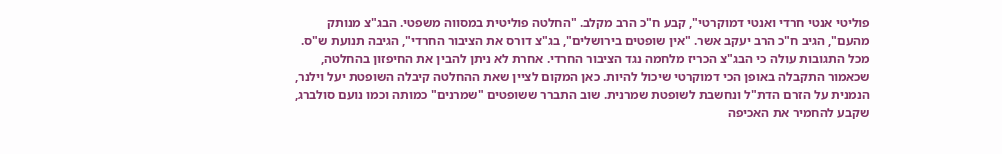פוליטי אנטי חרדי ואנטי דמוקרטי", קבע ח"כ הרב מקלב. "החלטה פוליטית במסווה משפטי. הבג"צ מנותק מהעם", הגיב ח"כ הרב יעקב אשר. "אין שופטים בירושלים", בג"צ דורס את הציבור החרדי", הגיבה תנועת ש"ס.
מכל התגובות עולה כי הבג"צ הכריז מלחמה נגד הציבור החרדי. אחרת לא ניתן להבין את החיפזון בהחלטה, שכאמור התקבלה באופן הכי דמוקרטי שיכול להיות. כאן המקום לציין שאת ההחלטה קיבלה השופטת יעל וילנר, הנמנית על הזרם הדת"ל ונחשבת לשופטת שמרנית. שוב התברר ששופטים "שמרנים" כמותה וכמו נועם סולברג, שקבע להחמיר את האכיפה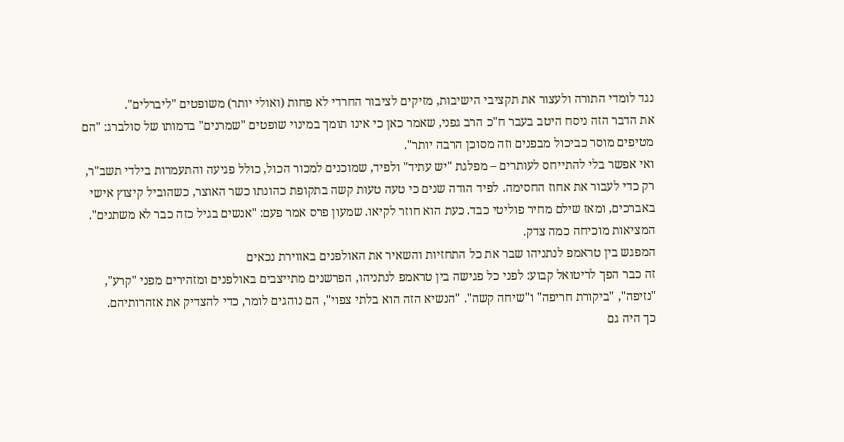נגד לומדי התורה ולעצור את תקציבי הישיבות, מזיקים לציבור החרדי לא פחות (ואולי יותר) משופטים "ליברלים".
את הדבר הזה ניסח היטב בעבר ח"כ הרב גפני, שאמר כאן כי אינו תומך במינוי שופטים "שמרנים" בדמותו של סולברג: "הם מטיפים מוסר כביכול מבפנים וזה מסוכן הרבה יותר".
ואי אפשר בלי להתייחס לעותרים – מפלגת "יש עתיד" ולפיד, שמוכנים למכור הכול, כולל פגיעה והתעמרות בילדי תשב"ר, רק כדי לעבור את אחוז החסימה. לפיד הודה שנים כי טעה טעות קשה בתקופת כהונתו כשר האוצר, כשהוביל קיצוץ אישי באברכים, ומאז שילם מחיר פוליטי כבד. כעת הוא חוזר לקיאו. שמעון פרס אמר פעם: "אנשים בגיל כזה כבר לא משתנים". המציאות מוכיחה כמה צדק.
המפגש בין טראמפ לנתניהו שבר את כל התחזיות והשאיר את האולפנים באווירת נכאים
זה כבר הפך לריטואל קבוע: לפני כל פגישה בין טראמפ לנתניהו, הפרשנים מתייצבים באולפנים ומזהירים מפני "קרע", "נזיפה", "ביקורת חריפה" ו"שיחה קשה". "הנשיא הזה הוא בלתי צפוי", הם נוהגים לומר, כדי להצדיק את אזהרותיהם.
כך היה גם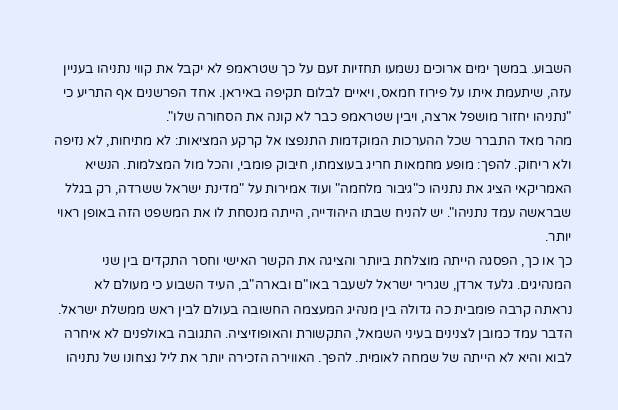השבוע. במשך ימים ארוכים נשמעו תחזיות זעם על כך שטראמפ לא יקבל את קווי נתניהו בעניין עזה, שיתעמת איתו על פירוז חמאס, ויאיים לבלום תקיפה באיראן. אחד הפרשנים אף התריע כי "נתניהו יחזור מושפל ארצה, ויבין שטראמפ כבר לא קונה את הסחורה שלו".
מהר מאד התברר שכל ההערכות המוקדמות התנפצו אל קרקע המציאות: לא מתיחות, לא נזיפה ולא ריחוק. להפך: מופע מחמאות חריג בעוצמתו, חיבוק פומבי, והכל מול המצלמות. הנשיא האמריקאי הציג את נתניהו כ"גיבור מלחמה" ועוד אמירות על "מדינת ישראל ששרדה, רק בגלל שבראשה עמד נתניהו". יש להניח שבתו היהודייה, הייתה מנסחת לו את המשפט הזה באופן ראוי יותר.
כך או כך, הפסגה הייתה מוצלחת ביותר והציגה את הקשר האישי וחסר התקדים בין שני המנהיגים. גלעד ארדן, שגריר ישראל לשעבר באו"ם ובארה"ב, העיד השבוע כי מעולם לא נראתה קרבה פומבית כה גדולה בין מנהיג המעצמה החשובה בעולם לבין ראש ממשלת ישראל.
הדבר עמד כמובן לצנינים בעיני השמאל, התקשורת והאופוזיציה. התגובה באולפנים לא איחרה לבוא והיא לא הייתה של שמחה לאומית. להפך. האווירה הזכירה יותר את ליל נצחונו של נתניהו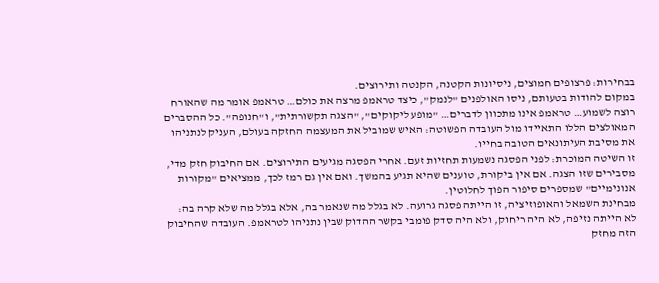בבחירות: פרצופים חמוצים, ניסיונות הקטנה, הקנטה ותירוצים.
במקום להודות בטעותם, ניסו האולפנים "לנמק", כיצד טראמפ מרצה את כולם… טראמפ אומר מה שהאורח רוצה לשמוע… טראמפ אינו מתכוון לדברים… "מופע ליקוקים", "הצגה תקשורתית", ו"חנופה". כל ההסברים המאולצים הללו התאיידו מול העובדה הפשוטה: האיש שמוביל את המעצמה החזקה בעולם, העניק לנתניהו את מסיבת העיתונאים הטובה בחייו.
זו השיטה המוכרת: לפני הפסגה נשמעות תחזיות זעם. אחרי הפסגה מגיעים התירוצים. אם החיבוק חזק מדי, מסבירים שזו הצגה. אם אין ביקורת, טוענים שהיא תגיע בהמשך. ואם אין גם רמז לכך, ממציאים "מקורות אנונימיים" שמספרים סיפור הפוך לחלוטין.
מבחינת השמאל והאופוזיציה, זו הייתה פסגה גרועה. לא בגלל מה שנאמר בה, אלא בגלל מה שלא קרה בה: לא הייתה נזיפה, לא היה ריחוק, ולא היה סדק פומבי בקשר ההדוק שבין נתניהו לטראמפ. העובדה שהחיבוק הזה מחזק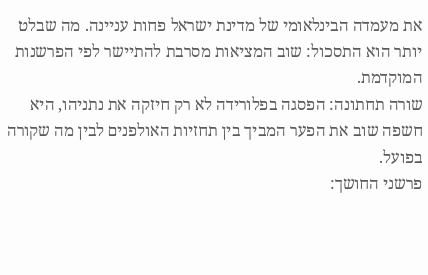את מעמדה הבינלאומי של מדינת ישראל פחות עניינה. מה שבלט יותר הוא התסכול: שוב המציאות מסרבת להתיישר לפי הפרשנות המוקדמת.
שורה תחתונה: הפסגה בפלורידה לא רק חיזקה את נתניהו, היא חשפה שוב את הפער המביך בין תחזיות האולפנים לבין מה שקורה בפועל.
פרשני החושך: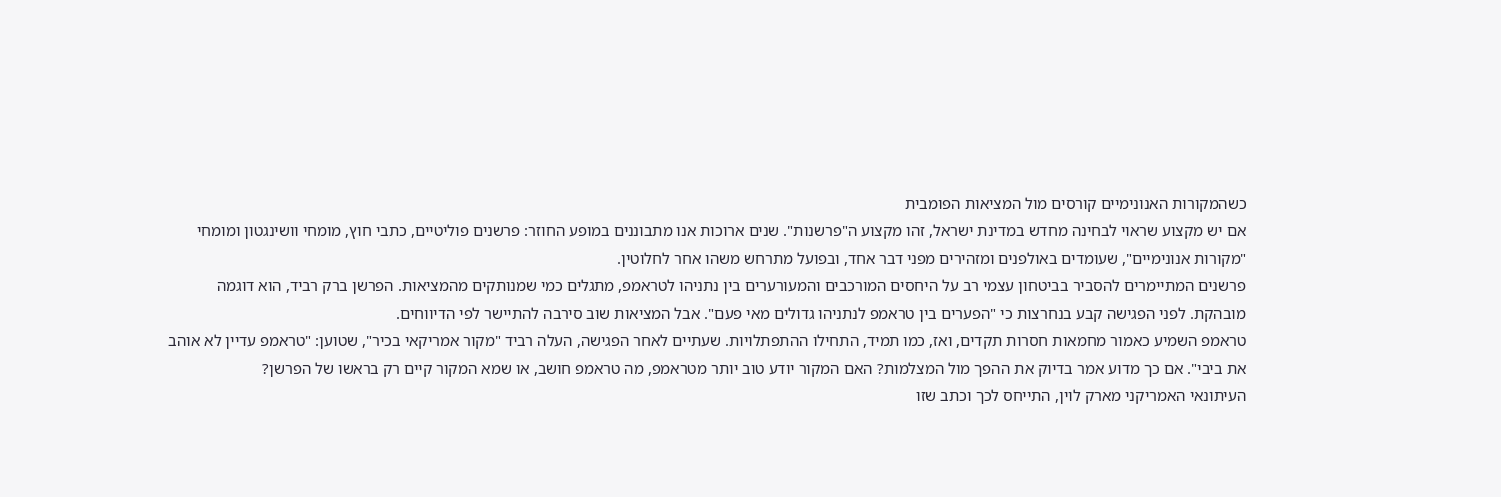כשהמקורות האנונימיים קורסים מול המציאות הפומבית
אם יש מקצוע שראוי לבחינה מחדש במדינת ישראל, זהו מקצוע ה"פרשנות". שנים ארוכות אנו מתבוננים במופע החוזר: פרשנים פוליטיים, כתבי חוץ, מומחי וושינגטון ומומחי "מקורות אנונימיים", שעומדים באולפנים ומזהירים מפני דבר אחד, ובפועל מתרחש משהו אחר לחלוטין.
פרשנים המתיימרים להסביר בביטחון עצמי רב על היחסים המורכבים והמעורערים בין נתניהו לטראמפ, מתגלים כמי שמנותקים מהמציאות. הפרשן ברק רביד, הוא דוגמה מובהקת. לפני הפגישה קבע בנחרצות כי "הפערים בין טראמפ לנתניהו גדולים מאי פעם". אבל המציאות שוב סירבה להתיישר לפי הדיווחים.
טראמפ השמיע כאמור מחמאות חסרות תקדים, ואז, כמו תמיד, התחילו ההתפתלויות. שעתיים לאחר הפגישה, העלה רביד "מקור אמריקאי בכיר", שטוען: "טראמפ עדיין לא אוהב את ביבי". אם כך מדוע אמר בדיוק את ההפך מול המצלמות? האם המקור יודע טוב יותר מטראמפ, מה טראמפ חושב, או שמא המקור קיים רק בראשו של הפרשן?
העיתונאי האמריקני מארק לוין, התייחס לכך וכתב שזו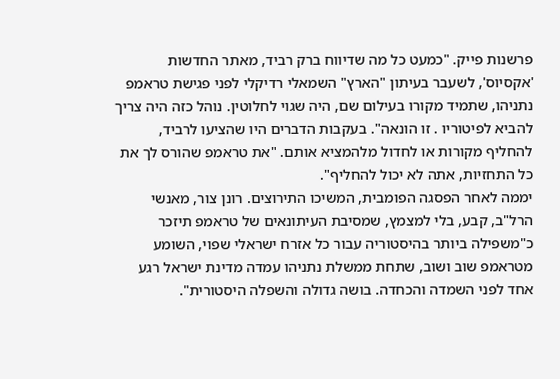פרשנות פייק. "כמעט כל מה שדיווח ברק רביד, מאתר החדשות 'אקסיוס', לשעבר בעיתון "הארץ" השמאלי רדיקלי לפני פגישת טראמפ נתניהו, שתמיד מקורו בעילום שם, היה שגוי לחלוטין. נוהל כזה היה צריך להביא לפיטוריו . זו הונאה". בעקבות הדברים היו שהציעו לרביד, להחליף מקורות או לחדול מלהמציא אותם. "את טראמפ שהורס לך את כל התחזיות, אתה לא יכול להחליף".
יממה לאחר הפסגה הפומבית, המשיכו התירוצים. רונן צור, מאנשי הרל"ב, קבע, בלי למצמץ, שמסיבת העיתונאים של טראמפ תיזכר כ"משפילה ביותר בהיסטוריה עבור כל אזרח ישראלי שפוי, השומע מטראמפ שוב ושוב, שתחת ממשלת נתניהו עמדה מדינת ישראל רגע אחד לפני השמדה והכחדה. בושה גדולה והשפלה היסטורית".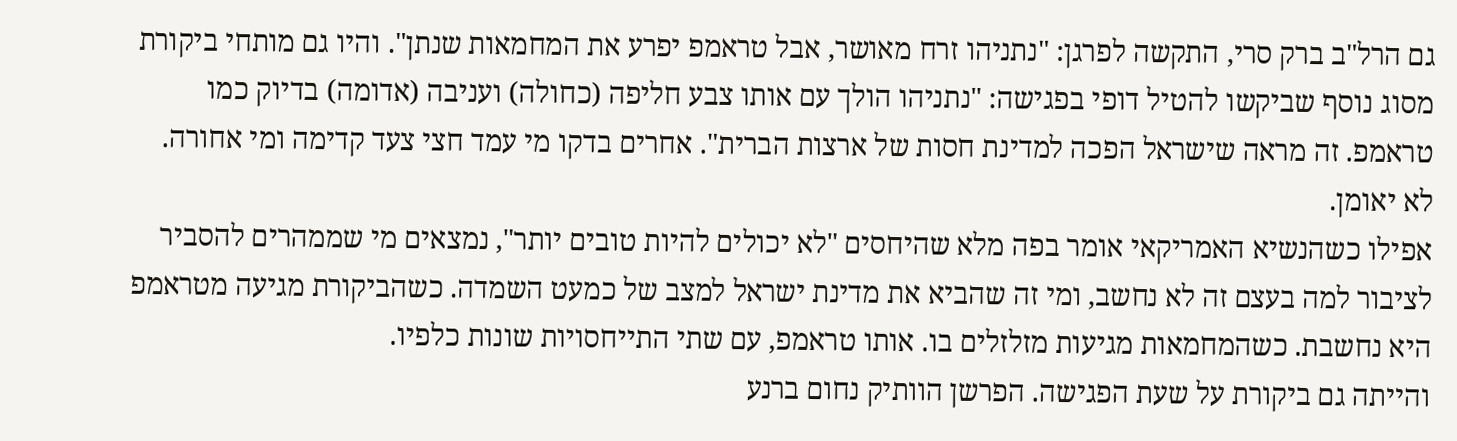גם הרל"ב ברק סרי, התקשה לפרגן: "נתניהו זרח מאושר, אבל טראמפ יפרע את המחמאות שנתן". והיו גם מותחי ביקורת מסוג נוסף שביקשו להטיל דופי בפגישה: "נתניהו הולך עם אותו צבע חליפה (כחולה) ועניבה (אדומה) בדיוק כמו טראמפ. זה מראה שישראל הפכה למדינת חסות של ארצות הברית". אחרים בדקו מי עמד חצי צעד קדימה ומי אחורה. לא יאומן.
אפילו כשהנשיא האמריקאי אומר בפה מלא שהיחסים "לא יכולים להיות טובים יותר", נמצאים מי שממהרים להסביר לציבור למה בעצם זה לא נחשב, ומי זה שהביא את מדינת ישראל למצב של כמעט השמדה. כשהביקורת מגיעה מטראמפ היא נחשבת. כשהמחמאות מגיעות מזלזלים בו. אותו טראמפ, עם שתי התייחסויות שונות כלפיו.
והייתה גם ביקורת על שעת הפגישה. הפרשן הוותיק נחום ברנע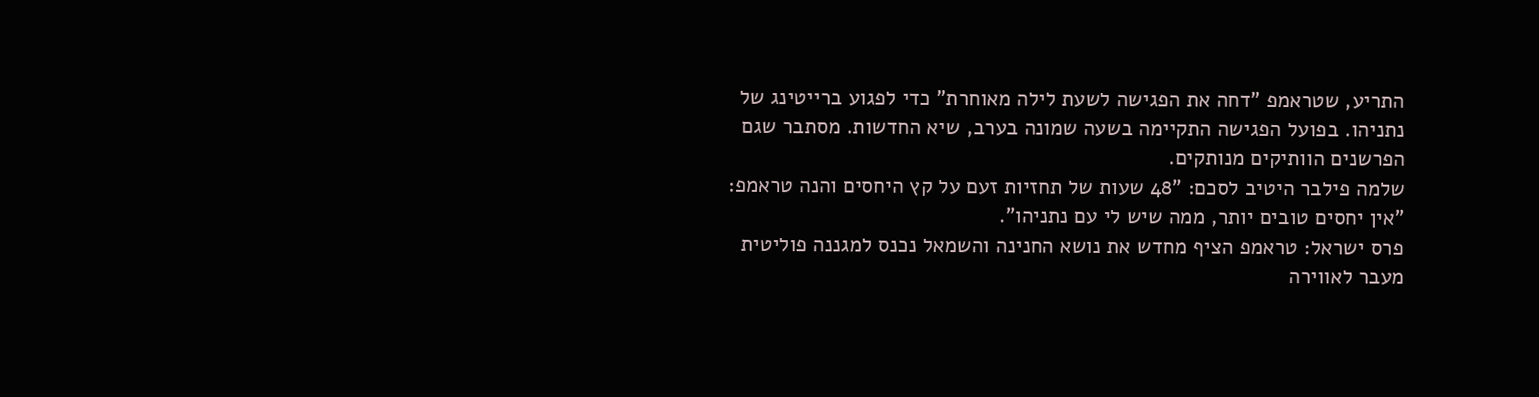התריע, שטראמפ "דחה את הפגישה לשעת לילה מאוחרת" כדי לפגוע ברייטינג של נתניהו. בפועל הפגישה התקיימה בשעה שמונה בערב, שיא החדשות. מסתבר שגם הפרשנים הוותיקים מנותקים.
שלמה פילבר היטיב לסכם: "48 שעות של תחזיות זעם על קץ היחסים והנה טראמפ: "אין יחסים טובים יותר, ממה שיש לי עם נתניהו".
פרס ישראל: טראמפ הציף מחדש את נושא החנינה והשמאל נכנס למגננה פוליטית
מעבר לאווירה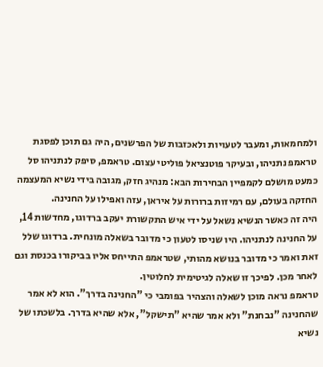ולמחמאות, ומעבר לטעויות ולאכזבות של הפרשנים, היה גם תוכן לפסגת טראמפ נתניהו, ובעיקר פוטנציאל פוליטי עצום. טראמפ, סיפק לנתניהו סל כמעט מושלם לקמפיין הבחירות הבא: מנהיג חזק, מגובה בידי נשיא המעצמה החזקה בעולם, עם רמיזות ברורות על איראן, עזה ואפילו על החנינה.
היה זה כאשר הנשיא נשאל על ידי איש התקשורת יעקב ברדוגו, מחדשות 14, על החנינה לנתניהו. היו שניסו לטעון כי מדובר בשאלה מונחית. ברדוגו שלל זאת ואמר כי מדובר בנושא מהותי, שטראמפ התייחס אליו בביקורו בכנסת וגם לאחר מכן. לפיכך זו שאלה לגיטימית לחלוטין.
טראמפ נראה מוכן לשאלה והצהיר בפומבי כי "החנינה בדרך". הוא לא אמר שהחנינה "נבחנת" ולא אמר שהיא "תישקל", אלא שהיא בדרך. בלשכתו של נשיא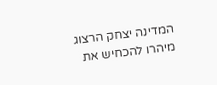המדינה יצחק הרצוג מיהרו להכחיש את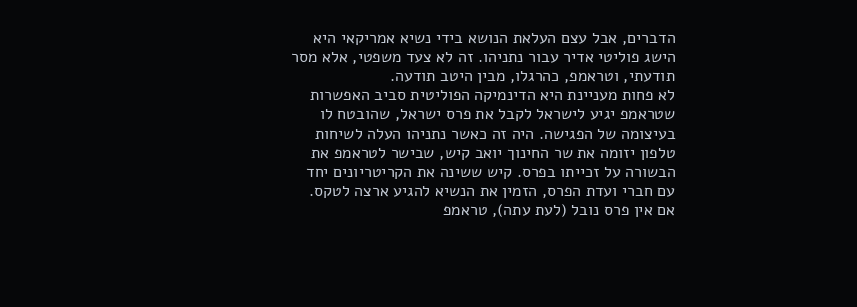הדברים, אבל עצם העלאת הנושא בידי נשיא אמריקאי היא הישג פוליטי אדיר עבור נתניהו. זה לא צעד משפטי, אלא מסר תודעתי, וטראמפ, כהרגלו, מבין היטב תודעה.
לא פחות מעניינת היא הדינמיקה הפוליטית סביב האפשרות שטראמפ יגיע לישראל לקבל את פרס ישראל, שהובטח לו בעיצומה של הפגישה. היה זה כאשר נתניהו העלה לשיחות טלפון יזומה את שר החינוך יואב קיש, שבישר לטראמפ את הבשורה על זכייתו בפרס. קיש ששינה את הקריטריונים יחד עם חברי ועדת הפרס, הזמין את הנשיא להגיע ארצה לטקס. אם אין פרס נובל (לעת עתה), טראמפ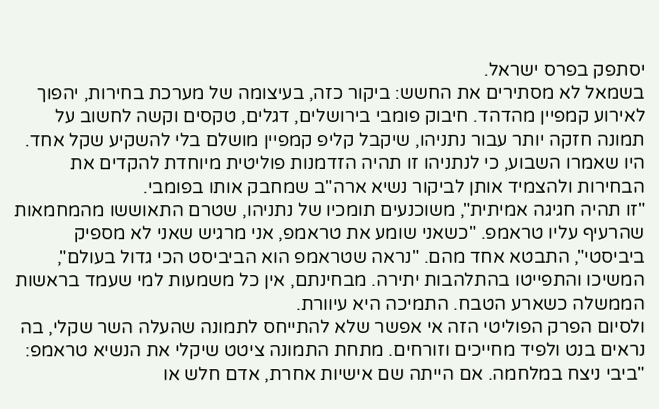יסתפק בפרס ישראל.
בשמאל לא מסתירים את החשש: ביקור כזה, בעיצומה של מערכת בחירות, יהפוך לאירוע קמפיין מהדהד. חיבוק פומבי בירושלים, דגלים, טקסים וקשה לחשוב על תמונה חזקה יותר עבור נתניהו, שיקבל קליפ קמפיין מושלם בלי להשקיע שקל אחד.
היו שאמרו השבוע, כי לנתניהו זו תהיה הזדמנות פוליטית מיוחדת להקדים את הבחירות ולהצמיד אותן לביקור נשיא ארה"ב שמחבק אותו בפומבי.
"זו תהיה חגיגה אמיתית", משוכנעים תומכיו של נתניהו, שטרם התאוששו מהמחמאות שהרעיף עליו טראמפ. "כשאני שומע את טראמפ, אני מרגיש שאני לא מספיק ביביסטי", התבטא אחד מהם. "נראה שטראמפ הוא הביביסט הכי גדול בעולם", המשיכו והתפייטו בהתלהבות יתירה. מבחינתם, אין כל משמעות למי שעמד בראשות הממשלה כשארע הטבח. התמיכה היא עיוורת.
ולסיום הפרק הפוליטי הזה אי אפשר שלא להתייחס לתמונה שהעלה השר שקלי, בה נראים בנט ולפיד מחייכים וזורחים. מתחת התמונה ציטט שיקלי את הנשיא טראמפ: "ביבי ניצח במלחמה. אם הייתה שם אישיות אחרת, אדם חלש או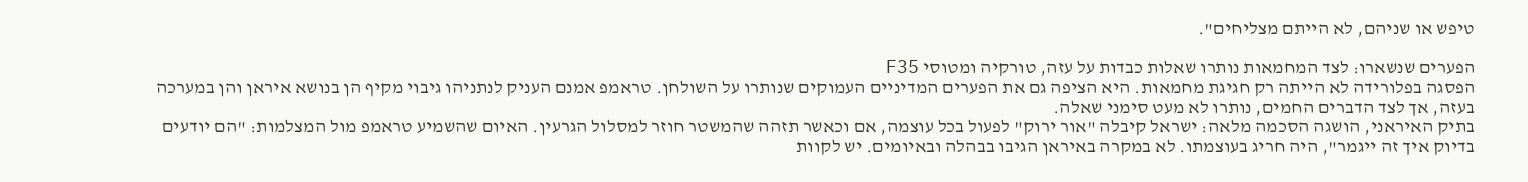טיפש או שניהם, לא הייתם מצליחים".

הפערים שנשארו: לצד המחמאות נותרו שאלות כבדות על עזה, טורקיה ומטוסי F35
הפסגה בפלורידה לא הייתה רק חגיגת מחמאות. היא הציפה גם את הפערים המדיניים העמוקים שנותרו על השולחן. טראמפ אמנם העניק לנתניהו גיבוי מקיף הן בנושא איראן והן במערכה בעזה, אך לצד הדברים החמים, נותרו לא מעט סימני שאלה.
בתיק האיראני, הושגה הסכמה מלאה: ישראל קיבלה "אור ירוק" לפעול בכל עוצמה, אם וכאשר תזהה שהמשטר חוזר למסלול הגרעין. האיום שהשמיע טראמפ מול המצלמות: "הם יודעים בדיוק איך זה ייגמר", היה חריג בעוצמתו. לא במקרה באיראן הגיבו בבהלה ובאיומים. יש לקוות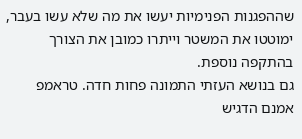שההפגנות הפנימיות יעשו את מה שלא עשו בעבר, ימוטטו את המשטר וייתרו כמובן את הצורך בהתקפה נוספת.
גם בנושא העזתי התמונה פחות חדה. טראמפ אמנם הדגיש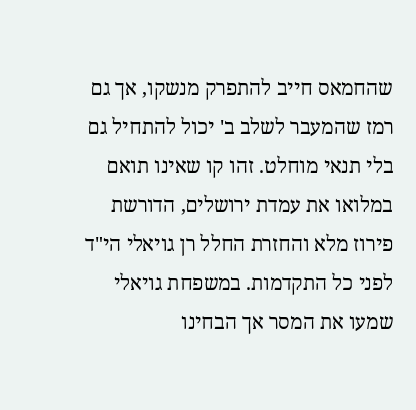שהחמאס חייב להתפרק מנשקו, אך גם רמז שהמעבר לשלב ב' יכול להתחיל גם בלי תנאי מוחלט. זהו קו שאינו תואם במלואו את עמדת ירושלים, הדורשת פירוז מלא והחזרת החלל רן גויאלי הי"ד לפני כל התקדמות. במשפחת גויאלי שמעו את המסר אך הבחינו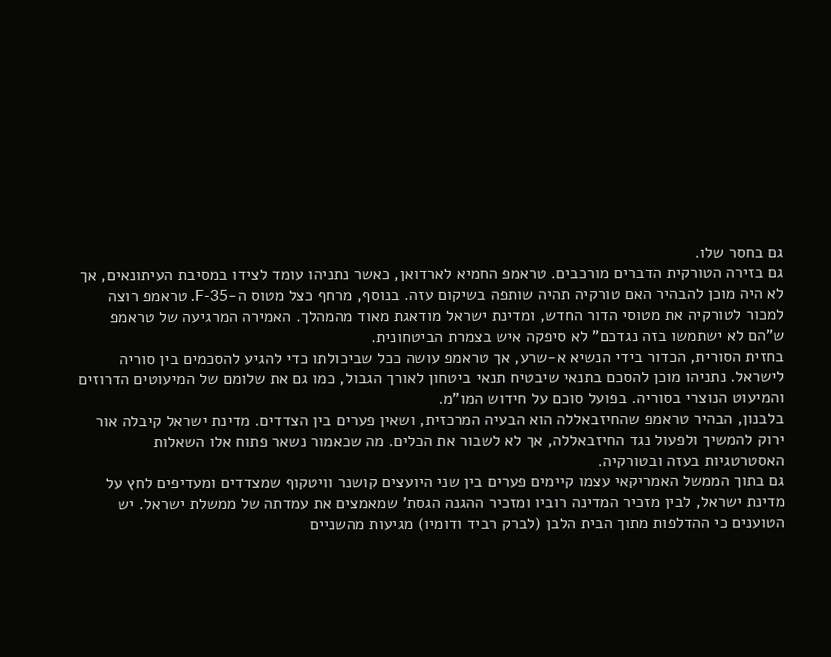גם בחסר שלו.
גם בזירה הטורקית הדברים מורכבים. טראמפ החמיא לארדואן, כאשר נתניהו עומד לצידו במסיבת העיתונאים, אך לא היה מוכן להבהיר האם טורקיה תהיה שותפה בשיקום עזה. בנוסף, מרחף כצל מטוס ה-F-35. טראמפ רוצה למכור לטורקיה את מטוסי הדור החדש, ומדינת ישראל מודאגת מאוד מהמהלך. האמירה המרגיעה של טראמפ ש"הם לא ישתמשו בזה נגדכם" לא סיפקה איש בצמרת הביטחונית.
בחזית הסורית, הכדור בידי הנשיא א-שרע, אך טראמפ עושה ככל שביכולתו כדי להגיע להסכמים בין סוריה לישראל. נתניהו מוכן להסכם בתנאי שיבטיח תנאי ביטחון לאורך הגבול, כמו גם את שלומם של המיעוטים הדרוזים והמיעוט הנוצרי בסוריה. בפועל סוכם על חידוש המו"מ.
בלבנון, הבהיר טראמפ שהחיזבאללה הוא הבעיה המרכזית, ושאין פערים בין הצדדים. מדינת ישראל קיבלה אור ירוק להמשיך ולפעול נגד החיזבאללה, אך לא לשבור את הכלים. מה שכאמור נשאר פתוח אלו השאלות האסטרטגיות בעזה ובטורקיה.
גם בתוך הממשל האמריקאי עצמו קיימים פערים בין שני היועצים קושנר וויטקוף שמצדדים ומעדיפים לחץ על מדינת ישראל, לבין מזכיר המדינה רוביו ומזכיר ההגנה הגסת' שמאמצים את עמדתה של ממשלת ישראל. יש הטוענים כי ההדלפות מתוך הבית הלבן (לברק רביד ודומיו) מגיעות מהשניים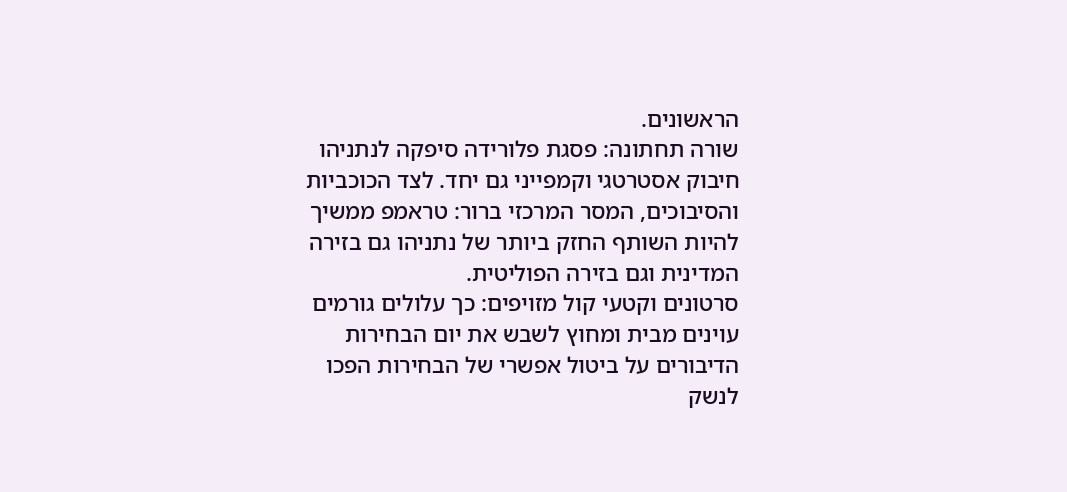הראשונים.
שורה תחתונה: פסגת פלורידה סיפקה לנתניהו חיבוק אסטרטגי וקמפייני גם יחד. לצד הכוכביות והסיבוכים, המסר המרכזי ברור: טראמפ ממשיך להיות השותף החזק ביותר של נתניהו גם בזירה המדינית וגם בזירה הפוליטית.
סרטונים וקטעי קול מזויפים: כך עלולים גורמים עוינים מבית ומחוץ לשבש את יום הבחירות
הדיבורים על ביטול אפשרי של הבחירות הפכו לנשק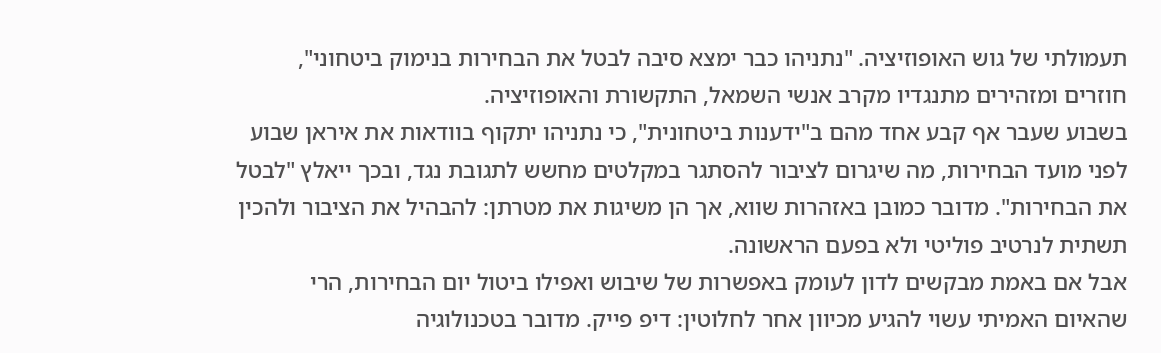תעמולתי של גוש האופוזיציה. "נתניהו כבר ימצא סיבה לבטל את הבחירות בנימוק ביטחוני", חוזרים ומזהירים מתנגדיו מקרב אנשי השמאל, התקשורת והאופוזיציה.
בשבוע שעבר אף קבע אחד מהם ב"ידענות ביטחונית", כי נתניהו יתקוף בוודאות את איראן שבוע לפני מועד הבחירות, מה שיגרום לציבור להסתגר במקלטים מחשש לתגובת נגד, ובכך ייאלץ "לבטל את הבחירות". מדובר כמובן באזהרות שווא, אך הן משיגות את מטרתן: להבהיל את הציבור ולהכין תשתית לנרטיב פוליטי ולא בפעם הראשונה.
אבל אם באמת מבקשים לדון לעומק באפשרות של שיבוש ואפילו ביטול יום הבחירות, הרי שהאיום האמיתי עשוי להגיע מכיוון אחר לחלוטין: דיפ פייק. מדובר בטכנולוגיה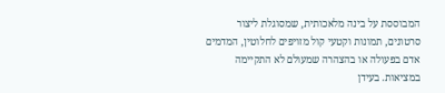המבוססת על בינה מלאכותית, שמסוגלת ליצור סרטונים, תמונות וקטעי קול מזויפים לחלוטין, המדמים אדם בפעולה או בהצהרה שמעולם לא התקיימה במציאות. בעידן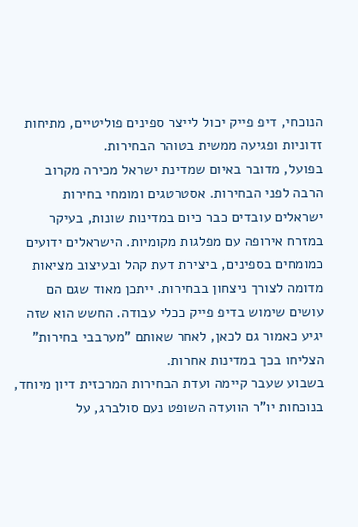הנוכחי, דיפ פייק יכול לייצר ספינים פוליטיים, מתיחות זדוניות ופגיעה ממשית בטוהר הבחירות.
בפועל, מדובר באיום שמדינת ישראל מכירה מקרוב הרבה לפני הבחירות. אסטרטגים ומומחי בחירות ישראלים עובדים כבר כיום במדינות שונות, בעיקר במזרח אירופה עם מפלגות מקומיות. הישראלים ידועים כמומחים בספינים, ביצירת דעת קהל ובעיצוב מציאות מדומה לצורך ניצחון בבחירות. ייתכן מאוד שגם הם עושים שימוש בדיפ פייק ככלי עבודה. החשש הוא שזה יגיע כאמור גם לכאן, לאחר שאותם "מערבבי בחירות" הצליחו בכך במדינות אחרות.
בשבוע שעבר קיימה ועדת הבחירות המרכזית דיון מיוחד, בנוכחות יו"ר הוועדה השופט נעם סולברג, על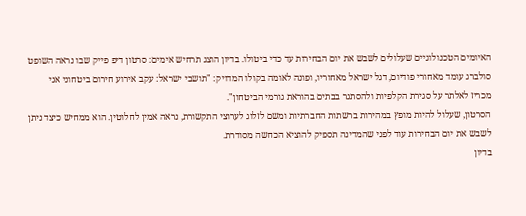האיומים הטכנולוגיים שעלולים לשבש את יום הבחירות עד כדי ביטולו. בדיון הוצג תרחיש אימים: סרטון דיפ פייק שבו נראה השופט סולברג עומד מאחורי פודיום, דגל ישראל מאחוריו, ופונה לאומה בקולו המדויק: "תושבי ישראל: עקב אירוע חירום ביטחוני אני מכריז לאלתר על סגירת הקלפיות ולהסתגר בבתים בהוראת גורמי הביטחון".
הסרטון, שעלול להיות מופץ במהירות ברשתות החברתיות ומשם לזלוג לערוצי התקשורת, נראה אמין לחלוטין. הוא ממחיש כיצד ניתן לשבש את יום הבחירות עוד לפני שהמדינה תספיק להוציא הכחשה מסודרת.
בדיון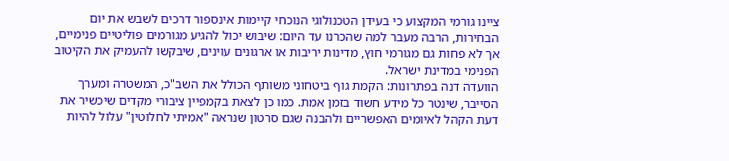ציינו גורמי המקצוע כי בעידן הטכנולוגי הנוכחי קיימות אינספור דרכים לשבש את יום הבחירות, הרבה מעבר למה שהכרנו עד היום: שיבוש יכול להגיע מגורמים פוליטיים פנימיים, אך לא פחות גם מגורמי חוץ, מדינות יריבות או ארגונים עוינים, שיבקשו להעמיק את הקיטוב הפנימי במדינת ישראל.
הוועדה דנה בפתרונות: הקמת גוף ביטחוני משותף הכולל את השב"כ, המשטרה ומערך הסייבר, שינטר כל מידע חשוד בזמן אמת. כמו כן לצאת בקמפיין ציבורי מקדים שיכשיר את דעת הקהל לאיומים האפשריים ולהבנה שגם סרטון שנראה "אמיתי לחלוטין" עלול להיות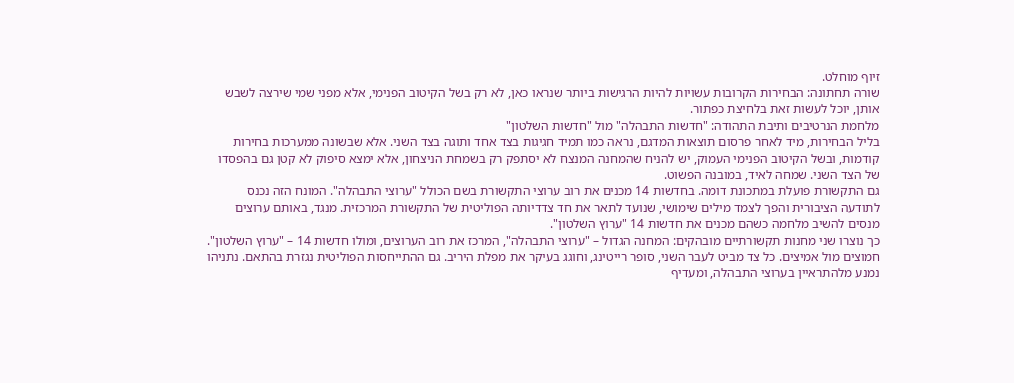זיוף מוחלט.
שורה תחתונה: הבחירות הקרובות עשויות להיות הרגישות ביותר שנראו כאן, לא רק בשל הקיטוב הפנימי, אלא מפני שמי שירצה לשבש אותן, יוכל לעשות זאת בלחיצת כפתור.
מלחמת הנרטיבים ותיבת התהודה: "חדשות התבהלה" מול "חדשות השלטון"
בליל הבחירות, מיד לאחר פרסום תוצאות המדגם, נראה כמו תמיד חגיגות בצד אחד ותוגה בצד השני. אלא שבשונה ממערכות בחירות קודמות, ובשל הקיטוב הפנימי העמוק, יש להניח שהמחנה המנצח לא יסתפק רק בשמחת הניצחון, אלא ימצא סיפוק לא קטן גם בהפסדו של הצד השני. שמחה לאיד, במובנה הפשוט.
גם התקשורת פועלת במתכונת דומה. בחדשות 14 מכנים את רוב ערוצי התקשורת בשם הכולל "ערוצי התבהלה". המונח הזה נכנס לתודעה הציבורית והפך לצמד מילים שימושי, שנועד לתאר את חד צדדיותה הפוליטית של התקשורת המרכזית. מנגד, באותם ערוצים מנסים להשיב מלחמה כשהם מכנים את חדשות 14 "ערוץ השלטון".
כך נוצרו שני מחנות תקשורתיים מובהקים: המחנה הגדול – "ערוצי התבהלה", המרכז את רוב הערוצים, ומולו חדשות 14 – "ערוץ השלטון". חמוצים מול אמיצים. כל צד מביט לעבר השני, סופר רייטינג, וחוגג בעיקר את מפלת היריב. גם ההתייחסות הפוליטית נגזרת בהתאם. נתניהו נמנע מלהתראיין בערוצי התבהלה, ומעדיף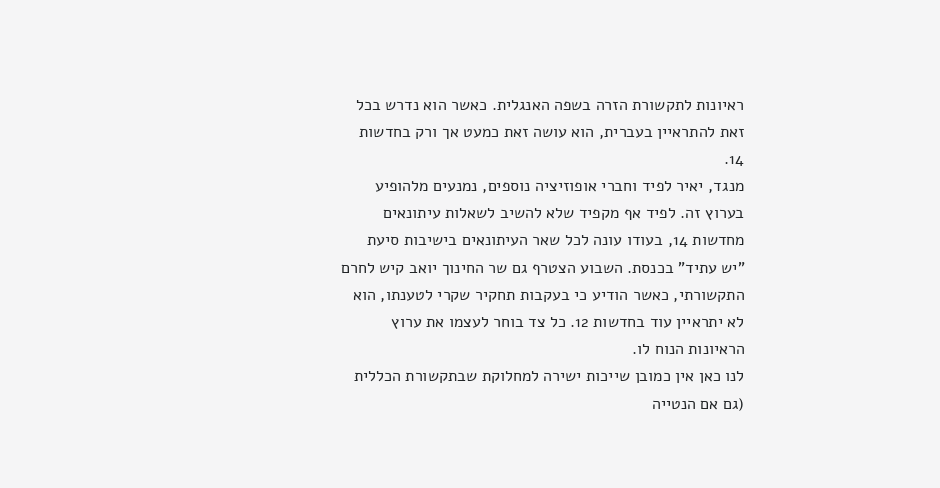ראיונות לתקשורת הזרה בשפה האנגלית. כאשר הוא נדרש בכל זאת להתראיין בעברית, הוא עושה זאת כמעט אך ורק בחדשות 14.
מנגד, יאיר לפיד וחברי אופוזיציה נוספים, נמנעים מלהופיע בערוץ זה. לפיד אף מקפיד שלא להשיב לשאלות עיתונאים מחדשות 14, בעודו עונה לכל שאר העיתונאים בישיבות סיעת "יש עתיד" בכנסת. השבוע הצטרף גם שר החינוך יואב קיש לחרם התקשורתי, כאשר הודיע כי בעקבות תחקיר שקרי לטענתו, הוא לא יתראיין עוד בחדשות 12. כל צד בוחר לעצמו את ערוץ הראיונות הנוח לו.
לנו כאן אין כמובן שייכות ישירה למחלוקת שבתקשורת הכללית (גם אם הנטייה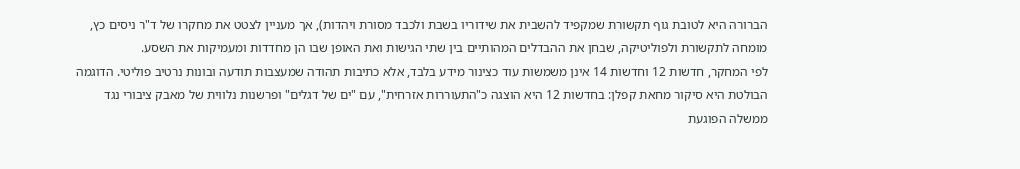הברורה היא לטובת גוף תקשורת שמקפיד להשבית את שידוריו בשבת ולכבד מסורת ויהדות), אך מעניין לצטט את מחקרו של ד"ר ניסים כץ, מומחה לתקשורת ולפוליטיקה, שבחן את ההבדלים המהותיים בין שתי הגישות ואת האופן שבו הן מחדדות ומעמיקות את השסע.
לפי המחקר, חדשות 12 וחדשות 14 אינן משמשות עוד כצינור מידע בלבד, אלא כתיבות תהודה שמעצבות תודעה ובונות נרטיב פוליטי. הדוגמה הבולטת היא סיקור מחאת קפלן: בחדשות 12 היא הוצגה כ"התעוררות אזרחית", עם "ים של דגלים" ופרשנות נלווית של מאבק ציבורי נגד ממשלה הפוגעת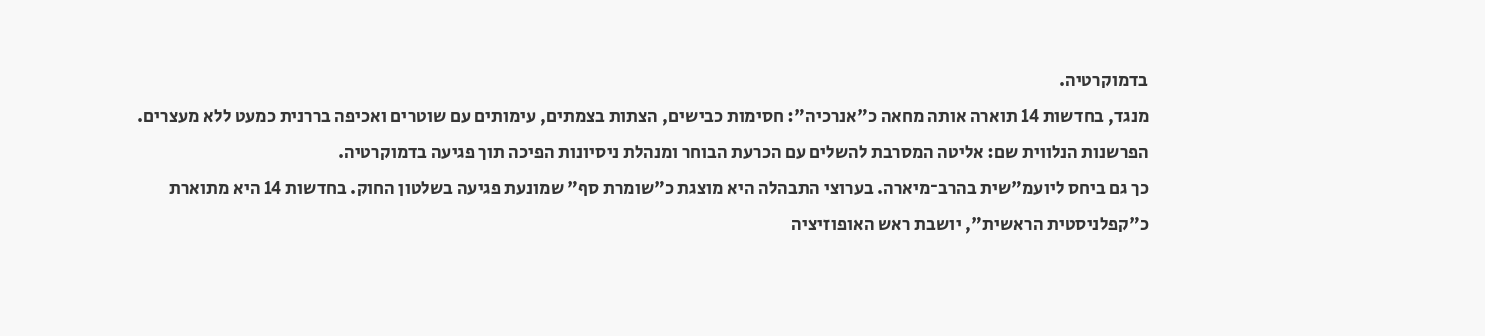בדמוקרטיה.
מנגד, בחדשות 14 תוארה אותה מחאה כ"אנרכיה": חסימות כבישים, הצתות בצמתים, עימותים עם שוטרים ואכיפה בררנית כמעט ללא מעצרים. הפרשנות הנלווית שם: אליטה המסרבת להשלים עם הכרעת הבוחר ומנהלת ניסיונות הפיכה תוך פגיעה בדמוקרטיה.
כך גם ביחס ליועמ"שית בהרב־מיארה. בערוצי התבהלה היא מוצגת כ"שומרת סף" שמונעת פגיעה בשלטון החוק. בחדשות 14 היא מתוארת כ"קפלניסטית הראשית", יושבת ראש האופוזיציה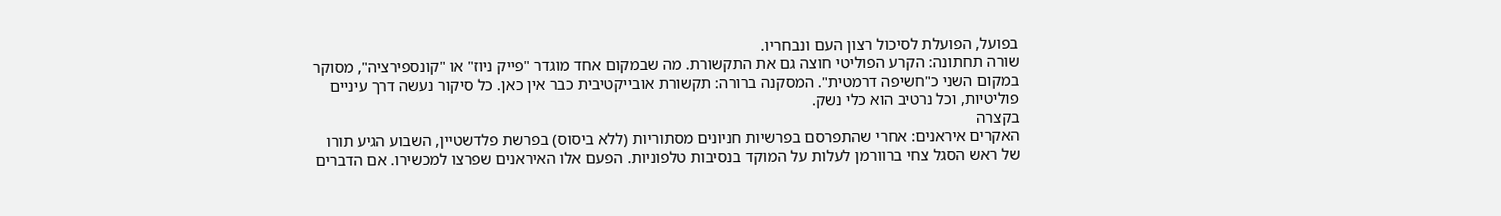בפועל, הפועלת לסיכול רצון העם ונבחריו.
שורה תחתונה: הקרע הפוליטי חוצה גם את התקשורת. מה שבמקום אחד מוגדר "פייק ניוז" או "קונספירציה", מסוקר במקום השני כ"חשיפה דרמטית". המסקנה ברורה: תקשורת אובייקטיבית כבר אין כאן. כל סיקור נעשה דרך עיניים פוליטיות, וכל נרטיב הוא כלי נשק.
בקצרה
האקרים איראנים: אחרי שהתפרסם בפרשיות חניונים מסתוריות (ללא ביסוס) בפרשת פלדשטיין, השבוע הגיע תורו של ראש הסגל צחי ברוורמן לעלות על המוקד בנסיבות טלפוניות. הפעם אלו האיראנים שפרצו למכשירו. אם הדברים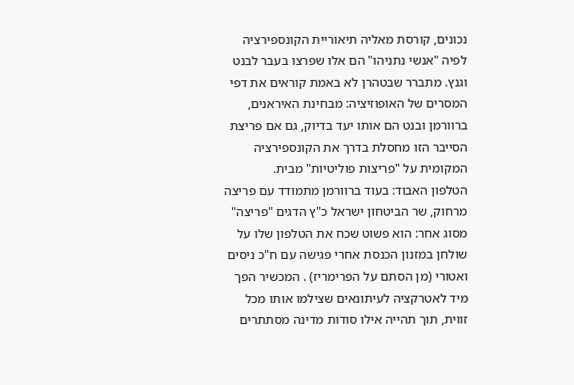נכונים, קורסת מאליה תיאוריית הקונספירציה לפיה "אנשי נתניהו" הם אלו שפרצו בעבר לבנט וגנץ. מתברר שבטהרן לא באמת קוראים את דפי המסרים של האופוזיציה: מבחינת האיראנים, ברוורמן ובנט הם אותו יעד בדיוק, גם אם פריצת הסייבר הזו מחסלת בדרך את הקונספירציה המקומית על "פריצות פוליטיות" מבית.
הטלפון האבוד: בעוד ברוורמן מתמודד עם פריצה מרחוק, שר הביטחון ישראל כ"ץ הדגים "פריצה" מסוג אחר: הוא פשוט שכח את הטלפון שלו על שולחן במזנון הכנסת אחרי פגישה עם ח"כ ניסים ואטורי (מן הסתם על הפרימריז) . המכשיר הפך מיד לאטרקציה לעיתונאים שצילמו אותו מכל זווית, תוך תהייה אילו סודות מדינה מסתתרים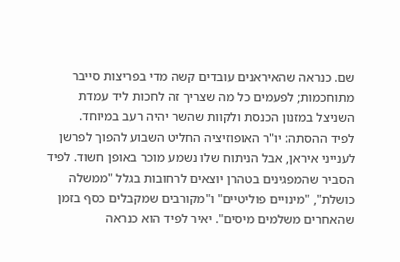שם. כנראה שהאיראנים עובדים קשה מדי בפריצות סייבר מתוחכמות; לפעמים כל מה שצריך זה לחכות ליד עמדת השניצל במזנון הכנסת ולקוות שהשר יהיה רעב במיוחד.
לפיד ההסתה: יו"ר האופוזיציה החליט השבוע להפוך לפרשן לענייני איראן, אבל הניתוח שלו נשמע מוכר באופן חשוד. לפיד הסביר שהמפגינים בטהרן יוצאים לרחובות בגלל "ממשלה כושלת", "מינויים פוליטיים" ו"מקורבים שמקבלים כסף בזמן שהאחרים משלמים מיסים". יאיר לפיד הוא כנראה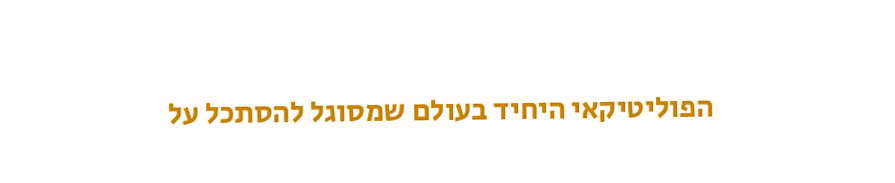הפוליטיקאי היחיד בעולם שמסוגל להסתכל על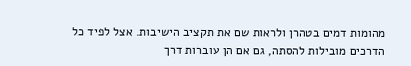מהומות דמים בטהרן ולראות שם את תקציב הישיבות. אצל לפיד כל הדרכים מובילות להסתה, גם אם הן עוברות דרך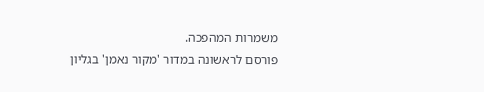משמרות המהפכה.
פורסם לראשונה במדור 'מקור נאמן' בגליון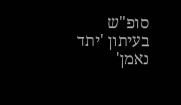סופ"ש בעיתון 'יתד נאמן'